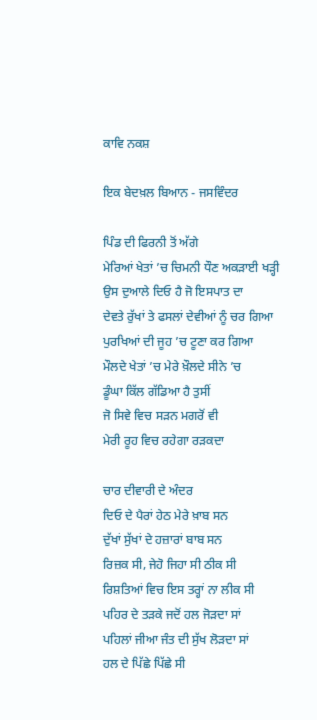ਕਾਵਿ ਨਕਸ਼

ਇਕ ਬੇਦਖ਼ਲ ਬਿਆਨ - ਜਸਵਿੰਦਰ

ਪਿੰਡ ਦੀ ਫਿਰਨੀ ਤੋਂ ਅੱਗੇ
ਮੇਰਿਆਂ ਖੇਤਾਂ ’ਚ ਚਿਮਨੀ ਧੌਣ ਅਕੜਾਈ ਖੜ੍ਹੀ
ਉਸ ਦੁਆਲੇ ਦਿਓ ਹੈ ਜੋ ਇਸਪਾਤ ਦਾ
ਦੇਵਤੇ ਰੁੱਖਾਂ ਤੇ ਫਸਲਾਂ ਦੇਵੀਆਂ ਨੂੰ ਚਰ ਗਿਆ
ਪੁਰਖਿਆਂ ਦੀ ਜੂਹ ’ਚ ਟੂਣਾ ਕਰ ਗਿਆ
ਮੌਲਦੇ ਖੇਤਾਂ ’ਚ ਮੇਰੇ ਖ਼ੌਲਦੇ ਸੀਨੇ ’ਚ
ਡੂੰਘਾ ਕਿੱਲ ਗੱਡਿਆ ਹੈ ਤੁਸੀਂ
ਜੋ ਸਿਵੇ ਵਿਚ ਸੜਨ ਮਗਰੋਂ ਵੀ
ਮੇਰੀ ਰੂਹ ਵਿਚ ਰਹੇਗਾ ਰੜਕਦਾ

ਚਾਰ ਦੀਵਾਰੀ ਦੇ ਅੰਦਰ
ਦਿਓ ਦੇ ਪੈਰਾਂ ਹੇਠ ਮੇਰੇ ਖ਼ਾਬ ਸਨ
ਦੁੱਖਾਂ ਸੁੱਖਾਂ ਦੇ ਹਜ਼ਾਰਾਂ ਬਾਬ ਸਨ
ਰਿਜ਼ਕ ਸੀ, ਜੇਹੋ ਜਿਹਾ ਸੀ ਠੀਕ ਸੀ
ਰਿਸ਼ਤਿਆਂ ਵਿਚ ਇਸ ਤਰ੍ਹਾਂ ਨਾ ਲੀਕ ਸੀ
ਪਹਿਰ ਦੇ ਤੜਕੇ ਜਦੋਂ ਹਲ ਜੋੜਦਾ ਸਾਂ
ਪਹਿਲਾਂ ਜੀਆ ਜੰਤ ਦੀ ਸੁੱਖ ਲੋੜਦਾ ਸਾਂ
ਹਲ ਦੇ ਪਿੱਛੇ ਪਿੱਛੇ ਸੀ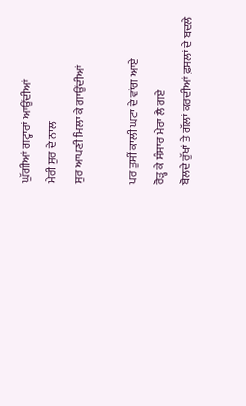ਘੁੱਗੀਆਂ ਗਟ੍ਹਾਰਾਂ ਆਉਂਦੀਆਂ
ਮੇਰੀ ਸੁਰ ਦੇ ਨਾਲ
ਸੁਰ ਆਪਣੀ ਮਿਲਾ ਕੇ ਗਾਉਂਦੀਆਂ

ਪਰ ਤੁਸੀਂ ਕਾਲੀ ਘਟਾ ਦੇ ਵਾਂਗ ਆਏ
ਰੋੜ੍ਹ ਕੇ ਸੰਸਾਰ ਮੇਰਾ ਲੈ ਗਏ
ਬੋਲਦੇ ਰੁੱਖਾਂ ਤੇ ਗੱਲਾਂ ਕਰਦੀਆਂ ਫ਼ਸਲਾਂ ਦੇ ਬਦਲੇ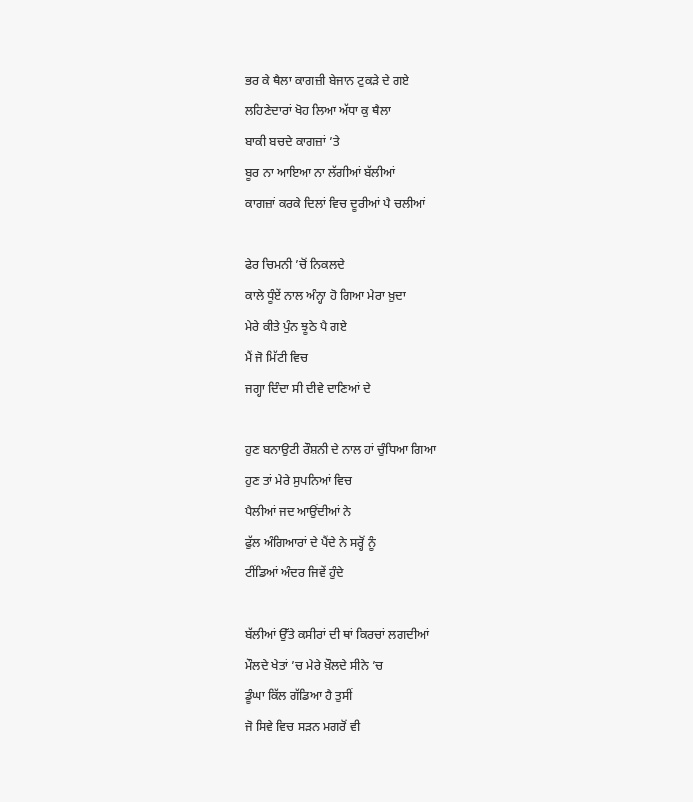ਭਰ ਕੇ ਥੈਲਾ ਕਾਗਜ਼ੀ ਬੇਜਾਨ ਟੁਕੜੇ ਦੇ ਗਏ
ਲਹਿਣੇਦਾਰਾਂ ਖੋਹ ਲਿਆ ਅੱਧਾ ਕੁ ਥੈਲਾ
ਬਾਕੀ ਬਚਦੇ ਕਾਗਜ਼ਾਂ ’ਤੇ
ਬੂਰ ਨਾ ਆਇਆ ਨਾ ਲੱਗੀਆਂ ਬੱਲੀਆਂ
ਕਾਗਜ਼ਾਂ ਕਰਕੇ ਦਿਲਾਂ ਵਿਚ ਦੂਰੀਆਂ ਪੈ ਚਲੀਆਂ

ਫੇਰ ਚਿਮਨੀ ’ਚੋਂ ਨਿਕਲਦੇ
ਕਾਲੇ ਧੂੰਏਂ ਨਾਲ ਅੰਨ੍ਹਾ ਹੋ ਗਿਆ ਮੇਰਾ ਖ਼ੁਦਾ
ਮੇਰੇ ਕੀਤੇ ਪੁੰਨ ਝੂਠੇ ਪੈ ਗਏ
ਮੈਂ ਜੋ ਮਿੱਟੀ ਵਿਚ
ਜਗ੍ਹਾ ਦਿੰਦਾ ਸੀ ਦੀਵੇ ਦਾਣਿਆਂ ਦੇ

ਹੁਣ ਬਨਾਉਟੀ ਰੌਸ਼ਨੀ ਦੇ ਨਾਲ ਹਾਂ ਚੁੰਧਿਆ ਗਿਆ
ਹੁਣ ਤਾਂ ਮੇਰੇ ਸੁਪਨਿਆਂ ਵਿਚ
ਪੈਲੀਆਂ ਜਦ ਆਉਂਦੀਆਂ ਨੇ
ਫੁੱਲ ਅੰਗਿਆਰਾਂ ਦੇ ਪੈਂਦੇ ਨੇ ਸਰ੍ਹੋਂ ਨੂੰ
ਟੀਂਡਿਆਂ ਅੰਦਰ ਜਿਵੇਂ ਹੁੰਦੇ

ਬੱਲੀਆਂ ਉੱਤੇ ਕਸੀਰਾਂ ਦੀ ਥਾਂ ਕਿਰਚਾਂ ਲਗਦੀਆਂ
ਮੌਲਦੇ ਖੇਤਾਂ ’ਚ ਮੇਰੇ ਖ਼ੌਲਦੇ ਸੀਨੇ ’ਚ
ਡੂੰਘਾ ਕਿੱਲ ਗੱਡਿਆ ਹੈ ਤੁਸੀਂ
ਜੋ ਸਿਵੇ ਵਿਚ ਸੜਨ ਮਗਰੋਂ ਵੀ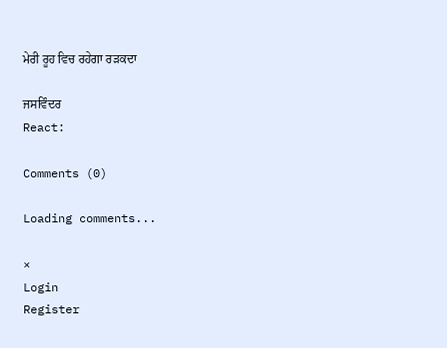ਮੇਰੀ ਰੂਹ ਵਿਚ ਰਹੇਗਾ ਰੜਕਦਾ

ਜਸਵਿੰਦਰ
React:

Comments (0)

Loading comments...

×
Login
Register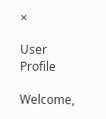×

User Profile

Welcome,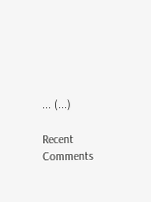... (...)

Recent Comments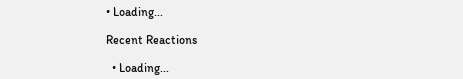• Loading...

Recent Reactions

  • Loading...